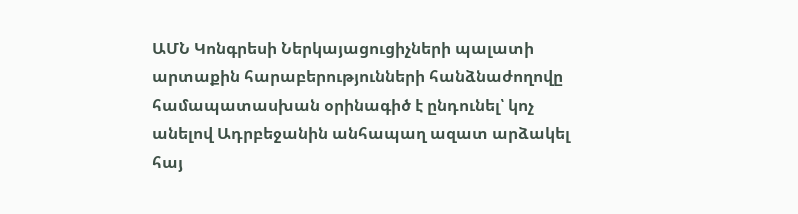ԱՄՆ Կոնգրեսի Ներկայացուցիչների պալատի արտաքին հարաբերությունների հանձնաժողովը համապատասխան օրինագիծ է ընդունել՝ կոչ անելով Ադրբեջանին անհապաղ ազատ արձակել հայ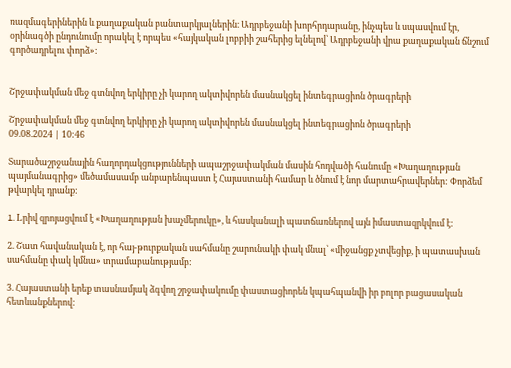ռազմագերիներին և քաղաքական բանտարկյալներին։ Ադրբեջանի խորհրդարանը, ինչպես և սպասվում էր, օրինագծի ընդունումը որակել է որպես «հայկական լոբբիի շահերից ելնելով՝ Ադրբեջանի վրա քաղաքական ճնշում գործադրելու փորձ»:


Շրջափակման մեջ գտնվող երկիրը չի կարող ակտիվորեն մասնակցել ինտեգրացիոն ծրագրերի

Շրջափակման մեջ գտնվող երկիրը չի կարող ակտիվորեն մասնակցել ինտեգրացիոն ծրագրերի
09.08.2024 | 10:46

Տարածաշրջանային հաղորդակցությունների ապաշրջափակման մասին հոդվածի հանումը «Խաղաղության պայմանագրից» մեծամասամբ անբարենպաստ է Հայաստանի համար և ծնում է նոր մարտահրավերներ: Փորձեմ թվարկել դրանք:

1. Lրիվ զրոյացվում է «Խաղաղության խաչմերուկը», և հասկանալի պատճառներով այն իմաստազրկվում է:

2. Շատ հավանական է, որ հայ-թուրքական սահմանը շարունակի փակ մնալ՝ «միջանցք չտվեցիք, ի պատասխան սահմանը փակ կմնա» տրամաբանությամբ:

3. Հայաստանի երեք տասնամյակ ձգվող շրջափակումը փաստացիորեն կպահպանվի իր բոլոր բացասական հետևանքներով: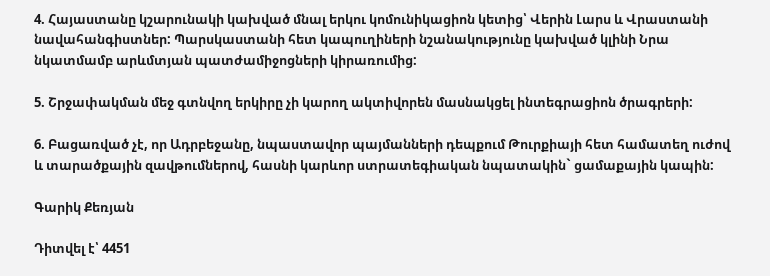4. Հայաստանը կշարունակի կախված մնալ երկու կոմունիկացիոն կետից՝ Վերին Լարս և Վրաստանի նավահանգիստներ: Պարսկաստանի հետ կապուղիների նշանակությունը կախված կլինի Նրա նկատմամբ արևմտյան պատժամիջոցների կիրառումից:

5. Շրջափակման մեջ գտնվող երկիրը չի կարող ակտիվորեն մասնակցել ինտեգրացիոն ծրագրերի:

6. Բացառված չէ, որ Ադրբեջանը, նպաստավոր պայմանների դեպքում Թուրքիայի հետ համատեղ ուժով և տարածքային զավթումներով, հասնի կարևոր ստրատեգիական նպատակին` ցամաքային կապին:

Գարիկ Քեռյան

Դիտվել է՝ 4451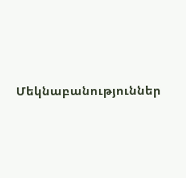Մեկնաբանություններ